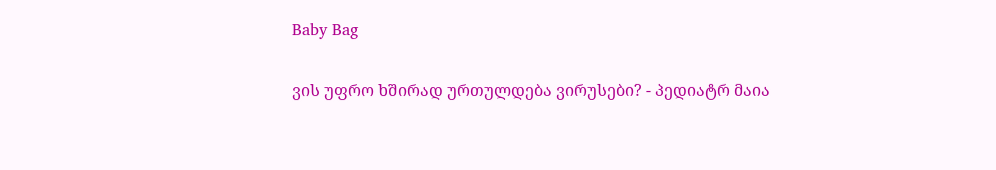Baby Bag

ვის უფრო ხშირად ურთულდება ვირუსები? - პედიატრ მაია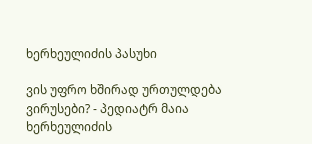ხერხეულიძის პასუხი

ვის უფრო ხშირად ურთულდება ვირუსები? - პედიატრ მაია ხერხეულიძის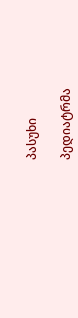პასუხი

პედიატრმა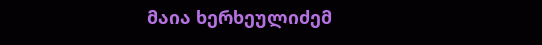მაია ხერხეულიძემ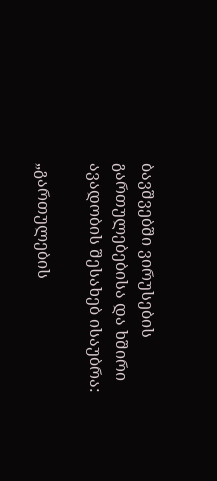ბავშვებში ვირუსების გართულებებისა და ხშირი ავადობის შესახებ ისაუბრა:

„გართულების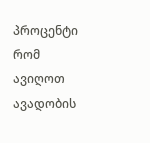პროცენტი რომ ავიღოთ ავადობის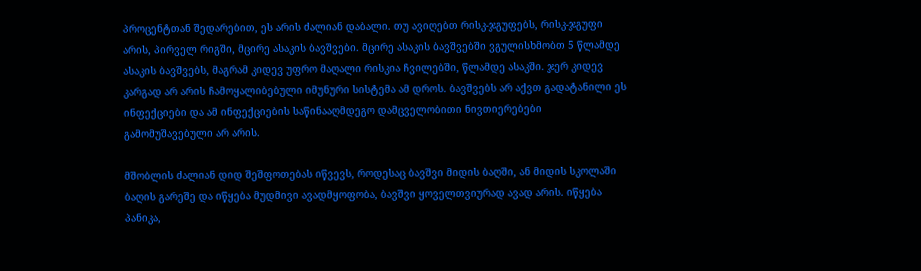პროცენტთან შედარებით, ეს არის ძალიან დაბალი. თუ ავიღებთ რისკ-ჯგუფებს, რისკ-ჯგუფი არის, პირველ რიგში, მცირე ასაკის ბავშვები. მცირე ასაკის ბავშვებში ვგულისხმობთ 5 წლამდე ასაკის ბავშვებს, მაგრამ კიდევ უფრო მაღალი რისკია ჩვილებში, წლამდე ასაკში. ჯერ კიდევ კარგად არ არის ჩამოყალიბებული იმუნური სისტემა ამ დროს. ბავშვებს არ აქვთ გადატანილი ეს ინფექციები და ამ ინფექციების საწინააღმდეგო დამცველობითი ნივთიერებები გამომუშავებული არ არის.

მშობლის ძალიან დიდ შეშფოთებას იწვევს, როდესაც ბავშვი მიდის ბაღში, ან მიდის სკოლაში ბაღის გარეშე და იწყება მუდმივი ავადმყოფობა, ბავშვი ყოველთვიურად ავად არის. იწყება პანიკა,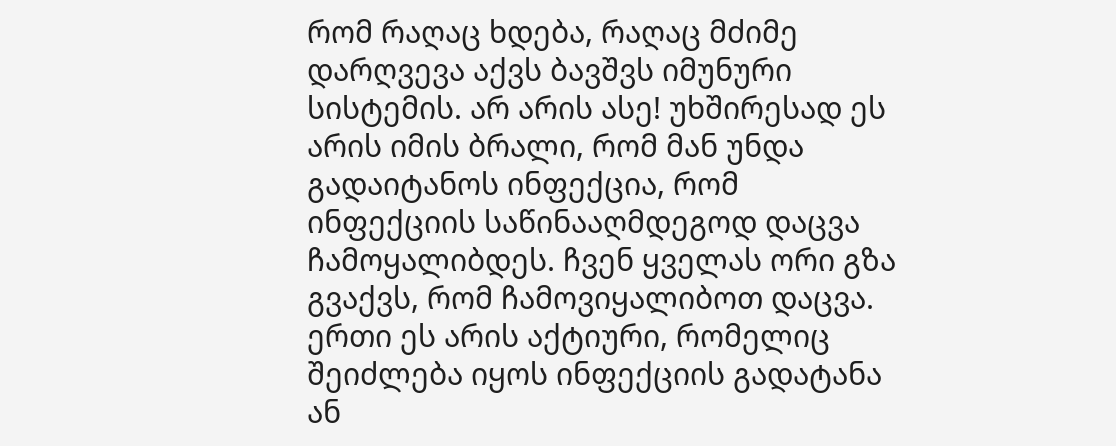რომ რაღაც ხდება, რაღაც მძიმე დარღვევა აქვს ბავშვს იმუნური სისტემის. არ არის ასე! უხშირესად ეს არის იმის ბრალი, რომ მან უნდა გადაიტანოს ინფექცია, რომ ინფექციის საწინააღმდეგოდ დაცვა ჩამოყალიბდეს. ჩვენ ყველას ორი გზა გვაქვს, რომ ჩამოვიყალიბოთ დაცვა. ერთი ეს არის აქტიური, რომელიც შეიძლება იყოს ინფექციის გადატანა ან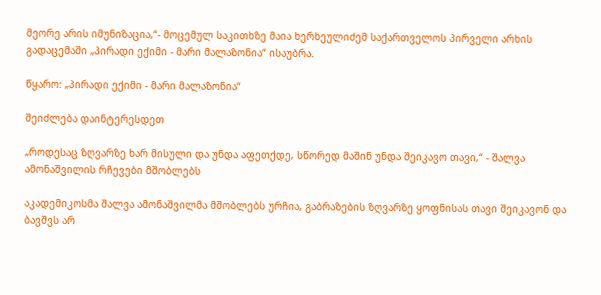მეორე არის იმუნიზაცია,“- მოცემულ საკითხზე მაია ხერხეულიძემ საქართველოს პირველი არხის გადაცემაში „პირადი ექიმი - მარი მალაზონია“ ისაუბრა.

წყარო: „პირადი ექიმი - მარი მალაზონია“

შეიძლება დაინტერესდეთ

„როდესაც ზღვარზე ხარ მისული და უნდა აფეთქდე, სწორედ მაშინ უნდა შეიკავო თავი,“ - შალვა ამონაშვილის რჩევები მშობლებს

აკადემიკოსმა შალვა ამონაშვილმა მშობლებს ურჩია, გაბრაზების ზღვარზე ყოფნისას თავი შეიკავონ და ბავშვს არ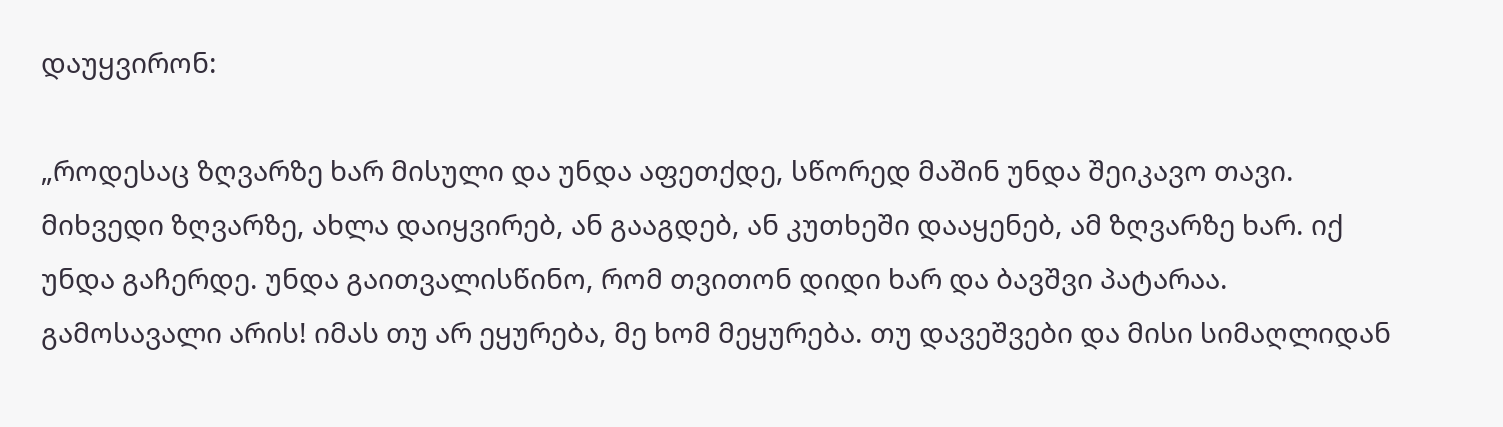დაუყვირონ:

„როდესაც ზღვარზე ხარ მისული და უნდა აფეთქდე, სწორედ მაშინ უნდა შეიკავო თავი. მიხვედი ზღვარზე, ახლა დაიყვირებ, ან გააგდებ, ან კუთხეში დააყენებ, ამ ზღვარზე ხარ. იქ უნდა გაჩერდე. უნდა გაითვალისწინო, რომ თვითონ დიდი ხარ და ბავშვი პატარაა. გამოსავალი არის! იმას თუ არ ეყურება, მე ხომ მეყურება. თუ დავეშვები და მისი სიმაღლიდან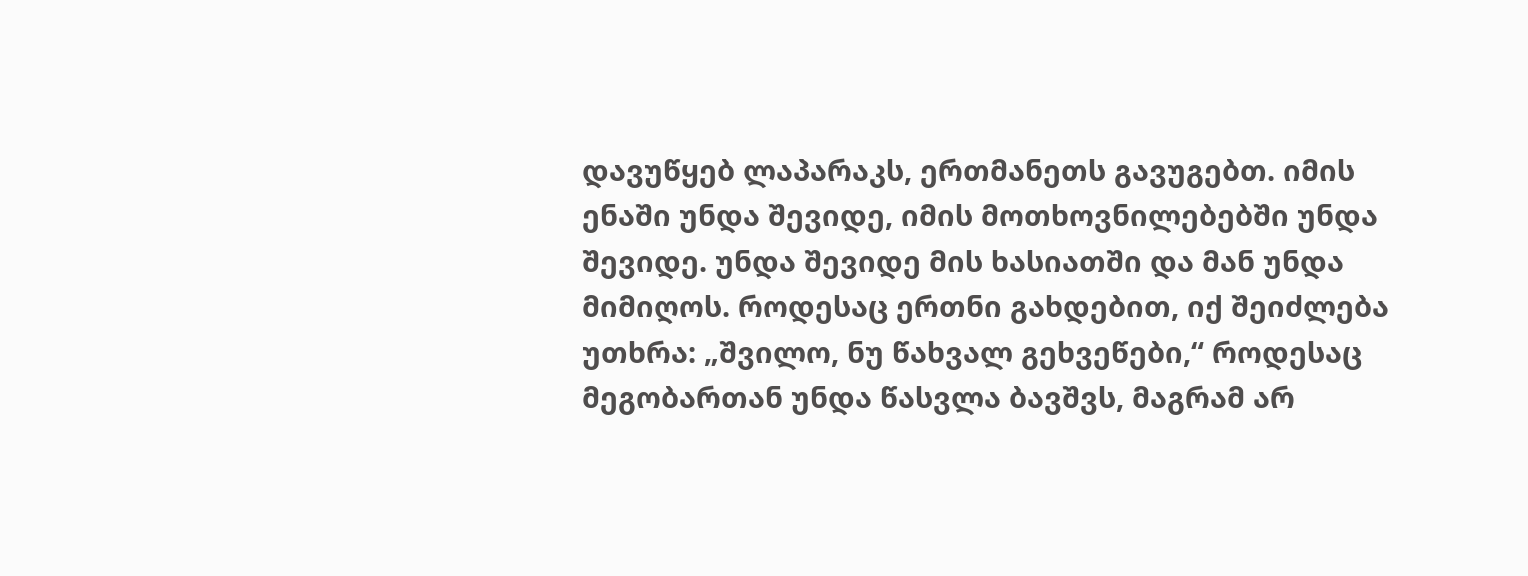დავუწყებ ლაპარაკს, ერთმანეთს გავუგებთ. იმის ენაში უნდა შევიდე, იმის მოთხოვნილებებში უნდა შევიდე. უნდა შევიდე მის ხასიათში და მან უნდა მიმიღოს. როდესაც ერთნი გახდებით, იქ შეიძლება უთხრა: „შვილო, ნუ წახვალ გეხვეწები,“ როდესაც მეგობართან უნდა წასვლა ბავშვს, მაგრამ არ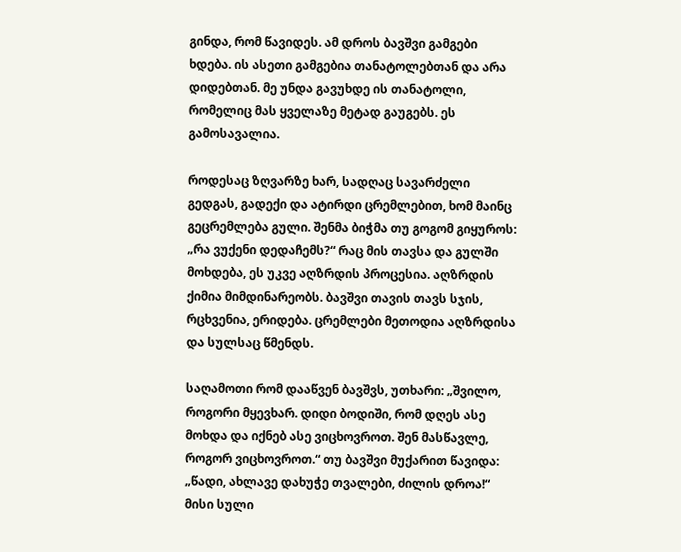გინდა, რომ წავიდეს. ამ დროს ბავშვი გამგები ხდება. ის ასეთი გამგებია თანატოლებთან და არა დიდებთან. მე უნდა გავუხდე ის თანატოლი, რომელიც მას ყველაზე მეტად გაუგებს. ეს გამოსავალია.

როდესაც ზღვარზე ხარ, სადღაც სავარძელი გედგას, გადექი და ატირდი ცრემლებით, ხომ მაინც გეცრემლება გული. შენმა ბიჭმა თუ გოგომ გიყუროს: „რა ვუქენი დედაჩემს?“ რაც მის თავსა და გულში მოხდება, ეს უკვე აღზრდის პროცესია. აღზრდის ქიმია მიმდინარეობს. ბავშვი თავის თავს სჯის, რცხვენია, ერიდება. ცრემლები მეთოდია აღზრდისა და სულსაც წმენდს.

საღამოთი რომ დააწვენ ბავშვს, უთხარი: „შვილო, როგორი მყევხარ. დიდი ბოდიში, რომ დღეს ასე მოხდა და იქნებ ასე ვიცხოვროთ. შენ მასწავლე, როგორ ვიცხოვროთ.“ თუ ბავშვი მუქარით წავიდა: „წადი, ახლავე დახუჭე თვალები, ძილის დროა!“ მისი სული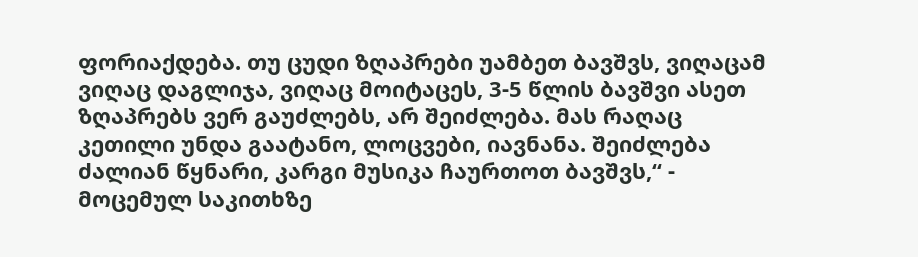ფორიაქდება. თუ ცუდი ზღაპრები უამბეთ ბავშვს, ვიღაცამ ვიღაც დაგლიჯა, ვიღაც მოიტაცეს, 3-5 წლის ბავშვი ასეთ ზღაპრებს ვერ გაუძლებს, არ შეიძლება. მას რაღაც კეთილი უნდა გაატანო, ლოცვები, იავნანა. შეიძლება ძალიან წყნარი, კარგი მუსიკა ჩაურთოთ ბავშვს,“ - მოცემულ საკითხზე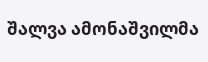შალვა ამონაშვილმა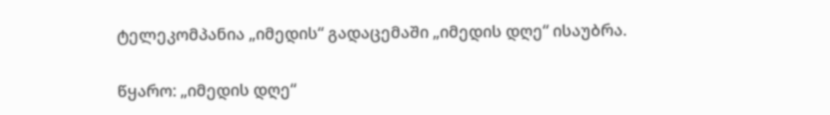ტელეკომპანია „იმედის“ გადაცემაში „იმედის დღე“ ისაუბრა.

წყარო: „იმედის დღე“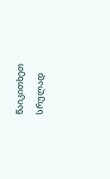წაიკითხეთ სრულად